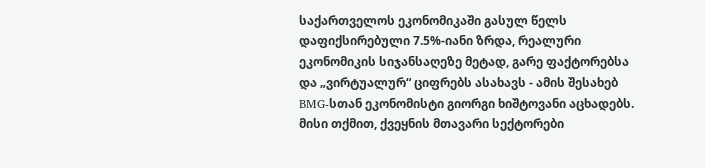საქართველოს ეკონომიკაში გასულ წელს დაფიქსირებული 7.5%-იანი ზრდა, რეალური ეკონომიკის სიჯანსაღეზე მეტად, გარე ფაქტორებსა და „ვირტუალურ“ ციფრებს ასახავს - ამის შესახებ BMG-სთან ეკონომისტი გიორგი ხიშტოვანი აცხადებს.
მისი თქმით, ქვეყნის მთავარი სექტორები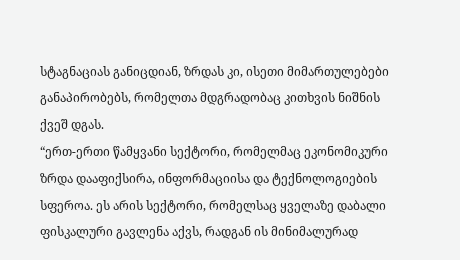სტაგნაციას განიცდიან, ზრდას კი, ისეთი მიმართულებები განაპირობებს, რომელთა მდგრადობაც კითხვის ნიშნის ქვეშ დგას.
“ერთ-ერთი წამყვანი სექტორი, რომელმაც ეკონომიკური ზრდა დააფიქსირა, ინფორმაციისა და ტექნოლოგიების სფეროა. ეს არის სექტორი, რომელსაც ყველაზე დაბალი ფისკალური გავლენა აქვს, რადგან ის მინიმალურად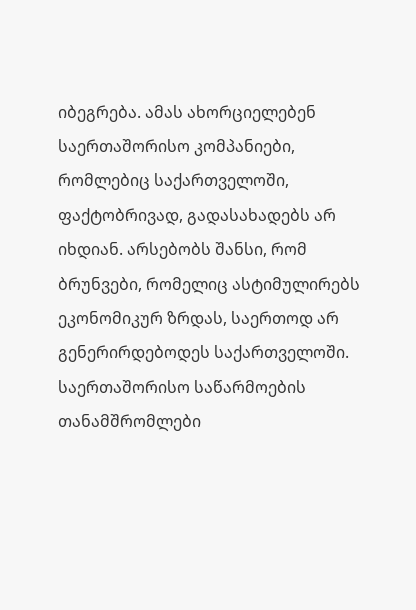იბეგრება. ამას ახორციელებენ საერთაშორისო კომპანიები, რომლებიც საქართველოში, ფაქტობრივად, გადასახადებს არ იხდიან. არსებობს შანსი, რომ ბრუნვები, რომელიც ასტიმულირებს ეკონომიკურ ზრდას, საერთოდ არ გენერირდებოდეს საქართველოში. საერთაშორისო საწარმოების თანამშრომლები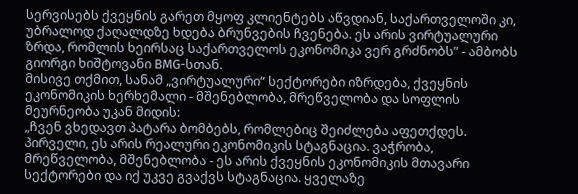სერვისებს ქვეყნის გარეთ მყოფ კლიენტებს აწვდიან, საქართველოში კი, უბრალოდ ქაღალდზე ხდება ბრუნვების ჩვენება. ეს არის ვირტუალური ზრდა, რომლის ხეირსაც საქართველოს ეკონომიკა ვერ გრძნობს” - ამბობს გიორგი ხიშტოვანი BMG-სთან.
მისივე თქმით, სანამ „ვირტუალური“ სექტორები იზრდება, ქვეყნის ეკონომიკის ხერხემალი - მშენებლობა, მრეწველობა და სოფლის მეურნეობა უკან მიდის:
„ჩვენ ვხედავთ პატარა ბომბებს, რომლებიც შეიძლება აფეთქდეს. პირველი, ეს არის რეალური ეკონომიკის სტაგნაცია. ვაჭრობა, მრეწველობა, მშენებლობა - ეს არის ქვეყნის ეკონომიკის მთავარი სექტორები და იქ უკვე გვაქვს სტაგნაცია. ყველაზე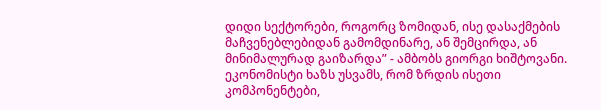დიდი სექტორები, როგორც ზომიდან, ისე დასაქმების მაჩვენებლებიდან გამომდინარე, ან შემცირდა, ან მინიმალურად გაიზარდა” - ამბობს გიორგი ხიშტოვანი.
ეკონომისტი ხაზს უსვამს, რომ ზრდის ისეთი კომპონენტები,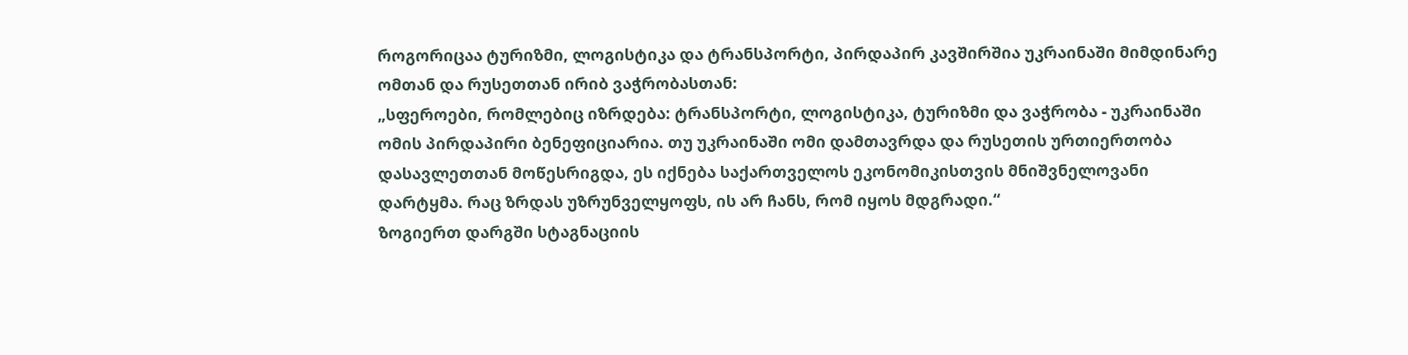როგორიცაა ტურიზმი, ლოგისტიკა და ტრანსპორტი, პირდაპირ კავშირშია უკრაინაში მიმდინარე ომთან და რუსეთთან ირიბ ვაჭრობასთან:
„სფეროები, რომლებიც იზრდება: ტრანსპორტი, ლოგისტიკა, ტურიზმი და ვაჭრობა - უკრაინაში ომის პირდაპირი ბენეფიციარია. თუ უკრაინაში ომი დამთავრდა და რუსეთის ურთიერთობა დასავლეთთან მოწესრიგდა, ეს იქნება საქართველოს ეკონომიკისთვის მნიშვნელოვანი დარტყმა. რაც ზრდას უზრუნველყოფს, ის არ ჩანს, რომ იყოს მდგრადი.“
ზოგიერთ დარგში სტაგნაციის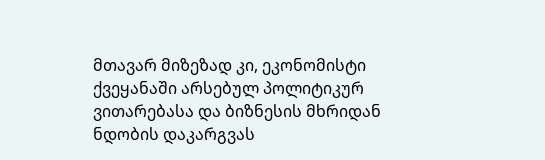მთავარ მიზეზად კი, ეკონომისტი ქვეყანაში არსებულ პოლიტიკურ ვითარებასა და ბიზნესის მხრიდან ნდობის დაკარგვას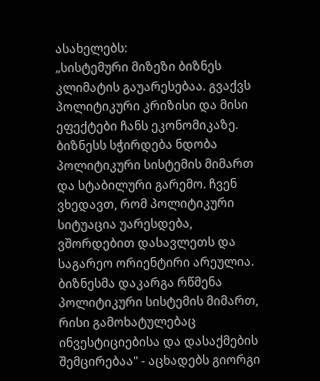ასახელებს:
„სისტემური მიზეზი ბიზნეს კლიმატის გაუარესებაა. გვაქვს პოლიტიკური კრიზისი და მისი ეფექტები ჩანს ეკონომიკაზე. ბიზნესს სჭირდება ნდობა პოლიტიკური სისტემის მიმართ და სტაბილური გარემო. ჩვენ ვხედავთ, რომ პოლიტიკური სიტუაცია უარესდება, ვშორდებით დასავლეთს და საგარეო ორიენტირი არეულია. ბიზნესმა დაკარგა რწმენა პოლიტიკური სისტემის მიმართ, რისი გამოხატულებაც ინვესტიციებისა და დასაქმების შემცირებაა" - აცხადებს გიორგი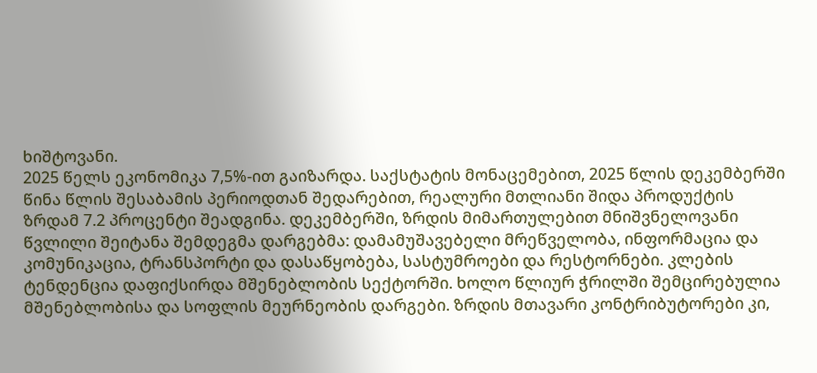ხიშტოვანი.
2025 წელს ეკონომიკა 7,5%-ით გაიზარდა. საქსტატის მონაცემებით, 2025 წლის დეკემბერში წინა წლის შესაბამის პერიოდთან შედარებით, რეალური მთლიანი შიდა პროდუქტის ზრდამ 7.2 პროცენტი შეადგინა. დეკემბერში, ზრდის მიმართულებით მნიშვნელოვანი წვლილი შეიტანა შემდეგმა დარგებმა: დამამუშავებელი მრეწველობა, ინფორმაცია და კომუნიკაცია, ტრანსპორტი და დასაწყობება, სასტუმროები და რესტორნები. კლების ტენდენცია დაფიქსირდა მშენებლობის სექტორში. ხოლო წლიურ ჭრილში შემცირებულია მშენებლობისა და სოფლის მეურნეობის დარგები. ზრდის მთავარი კონტრიბუტორები კი,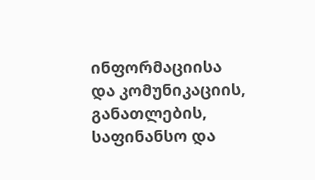ინფორმაციისა და კომუნიკაციის, განათლების, საფინანსო და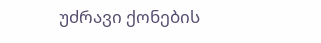უძრავი ქონების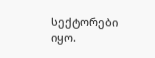სექტორები იყო.